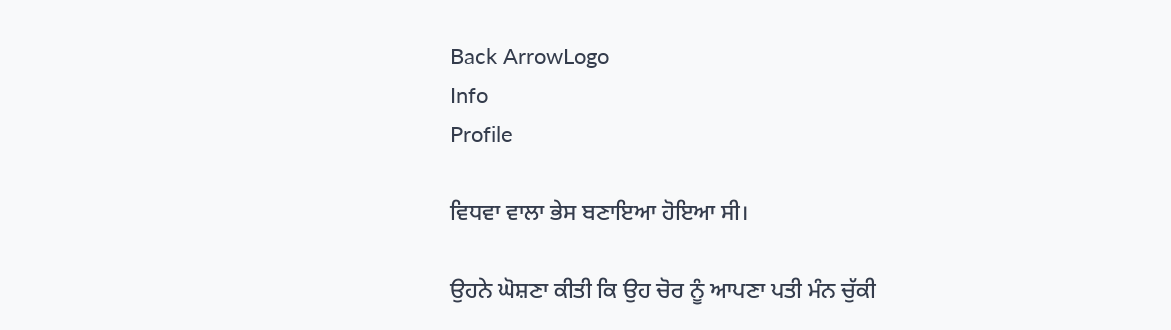Back ArrowLogo
Info
Profile

ਵਿਧਵਾ ਵਾਲਾ ਭੇਸ ਬਣਾਇਆ ਹੋਇਆ ਸੀ।

ਉਹਨੇ ਘੋਸ਼ਣਾ ਕੀਤੀ ਕਿ ਉਹ ਚੋਰ ਨੂੰ ਆਪਣਾ ਪਤੀ ਮੰਨ ਚੁੱਕੀ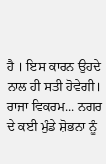ਹੈ । ਇਸ ਕਾਰਨ ਉਹਦੇ ਨਾਲ ਹੀ ਸਤੀ ਹੋਵੇਗੀ। ਰਾਜਾ ਵਿਕਰਮ... ਨਗਰ ਦੇ ਕਈ ਮੁੰਡੇ ਸ਼ੋਭਨਾ ਨੂੰ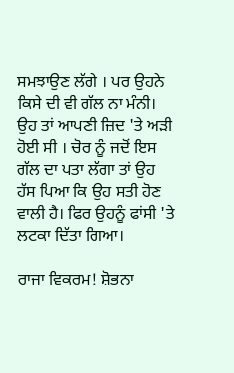ਸਮਝਾਉਣ ਲੱਗੇ । ਪਰ ਉਹਨੇ ਕਿਸੇ ਦੀ ਵੀ ਗੱਲ ਨਾ ਮੰਨੀ। ਉਹ ਤਾਂ ਆਪਣੀ ਜ਼ਿਦ 'ਤੇ ਅੜੀ ਹੋਈ ਸੀ । ਚੋਰ ਨੂੰ ਜਦੋਂ ਇਸ ਗੱਲ ਦਾ ਪਤਾ ਲੱਗਾ ਤਾਂ ਉਹ ਹੱਸ ਪਿਆ ਕਿ ਉਹ ਸਤੀ ਹੋਣ ਵਾਲੀ ਹੈ। ਫਿਰ ਉਹਨੂੰ ਫਾਂਸੀ 'ਤੇ ਲਟਕਾ ਦਿੱਤਾ ਗਿਆ।

ਰਾਜਾ ਵਿਕਰਮ! ਸ਼ੋਭਨਾ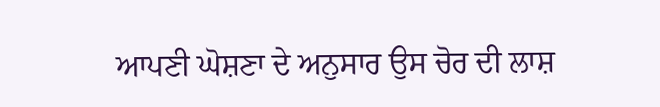ਆਪਣੀ ਘੋਸ਼ਣਾ ਦੇ ਅਨੁਸਾਰ ਉਸ ਚੋਰ ਦੀ ਲਾਸ਼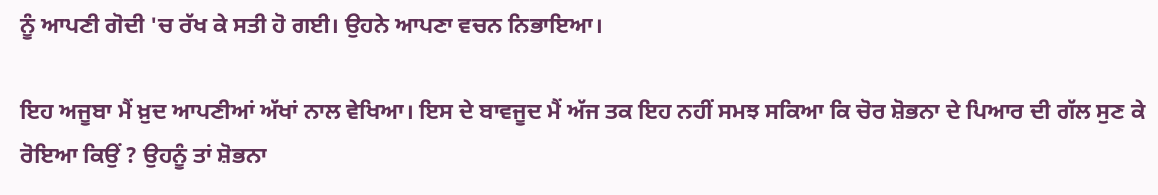ਨੂੰ ਆਪਣੀ ਗੋਦੀ 'ਚ ਰੱਖ ਕੇ ਸਤੀ ਹੋ ਗਈ। ਉਹਨੇ ਆਪਣਾ ਵਚਨ ਨਿਭਾਇਆ।

ਇਹ ਅਜੂਬਾ ਮੈਂ ਖ਼ੁਦ ਆਪਣੀਆਂ ਅੱਖਾਂ ਨਾਲ ਵੇਖਿਆ। ਇਸ ਦੇ ਬਾਵਜੂਦ ਮੈਂ ਅੱਜ ਤਕ ਇਹ ਨਹੀਂ ਸਮਝ ਸਕਿਆ ਕਿ ਚੋਰ ਸ਼ੋਭਨਾ ਦੇ ਪਿਆਰ ਦੀ ਗੱਲ ਸੁਣ ਕੇ ਰੋਇਆ ਕਿਉਂ ? ਉਹਨੂੰ ਤਾਂ ਸ਼ੋਭਨਾ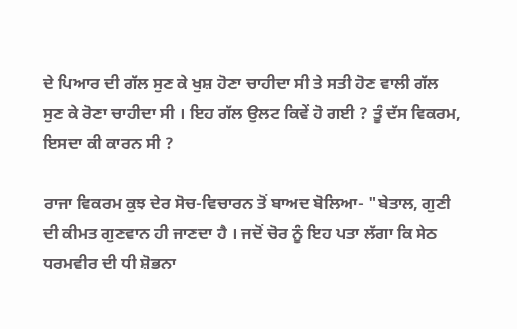ਦੇ ਪਿਆਰ ਦੀ ਗੱਲ ਸੁਣ ਕੇ ਖੁਸ਼ ਹੋਣਾ ਚਾਹੀਦਾ ਸੀ ਤੇ ਸਤੀ ਹੋਣ ਵਾਲੀ ਗੱਲ ਸੁਣ ਕੇ ਰੋਣਾ ਚਾਹੀਦਾ ਸੀ । ਇਹ ਗੱਲ ਉਲਟ ਕਿਵੇਂ ਹੋ ਗਈ ? ਤੂੰ ਦੱਸ ਵਿਕਰਮ, ਇਸਦਾ ਕੀ ਕਾਰਨ ਸੀ ?

ਰਾਜਾ ਵਿਕਰਮ ਕੁਝ ਦੇਰ ਸੋਚ-ਵਿਚਾਰਨ ਤੋਂ ਬਾਅਦ ਬੋਲਿਆ- "ਬੇਤਾਲ, ਗੁਣੀ ਦੀ ਕੀਮਤ ਗੁਣਵਾਨ ਹੀ ਜਾਣਦਾ ਹੈ । ਜਦੋਂ ਚੋਰ ਨੂੰ ਇਹ ਪਤਾ ਲੱਗਾ ਕਿ ਸੇਠ ਧਰਮਵੀਰ ਦੀ ਧੀ ਸ਼ੋਭਨਾ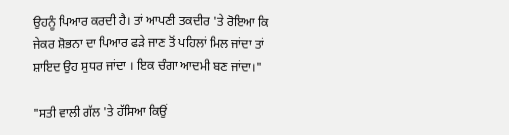ਉਹਨੂੰ ਪਿਆਰ ਕਰਦੀ ਹੈ। ਤਾਂ ਆਪਣੀ ਤਕਦੀਰ 'ਤੇ ਰੋਇਆ ਕਿ ਜੇਕਰ ਸ਼ੋਭਨਾ ਦਾ ਪਿਆਰ ਫੜੇ ਜਾਣ ਤੋਂ ਪਹਿਲਾਂ ਮਿਲ ਜਾਂਦਾ ਤਾਂ ਸ਼ਾਇਦ ਉਹ ਸੁਧਰ ਜਾਂਦਾ । ਇਕ ਚੰਗਾ ਆਦਮੀ ਬਣ ਜਾਂਦਾ।"

"ਸਤੀ ਵਾਲੀ ਗੱਲ 'ਤੇ ਹੱਸਿਆ ਕਿਉਂ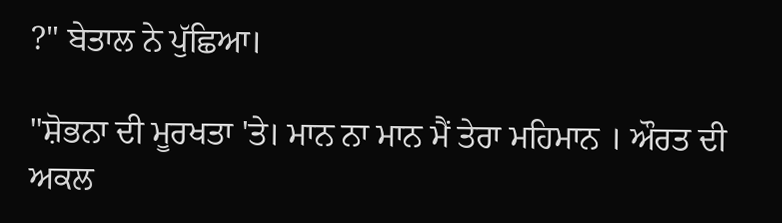?" ਬੇਤਾਲ ਨੇ ਪੁੱਛਿਆ।

"ਸ਼ੋਭਨਾ ਦੀ ਮੂਰਖਤਾ 'ਤੇ। ਮਾਨ ਨਾ ਮਾਨ ਮੈਂ ਤੇਰਾ ਮਹਿਮਾਨ । ਔਰਤ ਦੀ ਅਕਲ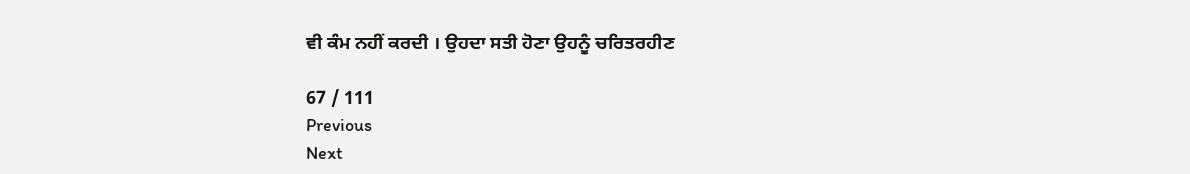ਵੀ ਕੰਮ ਨਹੀਂ ਕਰਦੀ । ਉਹਦਾ ਸਤੀ ਹੋਣਾ ਉਹਨੂੰ ਚਰਿਤਰਹੀਣ

67 / 111
Previous
Next